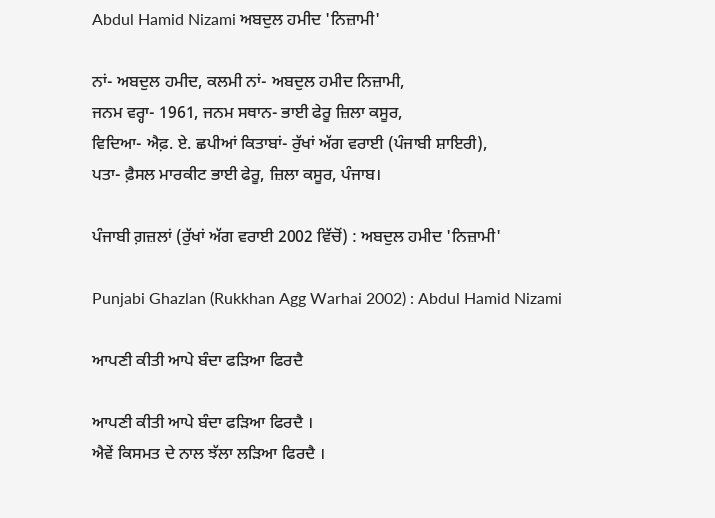Abdul Hamid Nizami ਅਬਦੁਲ ਹਮੀਦ 'ਨਿਜ਼ਾਮੀ'

ਨਾਂ- ਅਬਦੁਲ ਹਮੀਦ, ਕਲਮੀ ਨਾਂ- ਅਬਦੁਲ ਹਮੀਦ ਨਿਜ਼ਾਮੀ,
ਜਨਮ ਵਰ੍ਹਾ- 1961, ਜਨਮ ਸਥਾਨ- ਭਾਈ ਫੇਰੂ ਜ਼ਿਲਾ ਕਸੂਰ,
ਵਿਦਿਆ- ਐਫ਼. ਏ. ਛਪੀਆਂ ਕਿਤਾਬਾਂ- ਰੁੱਖਾਂ ਅੱਗ ਵਰਾਈ (ਪੰਜਾਬੀ ਸ਼ਾਇਰੀ),
ਪਤਾ- ਫ਼ੈਸਲ ਮਾਰਕੀਟ ਭਾਈ ਫੇਰੂ, ਜ਼ਿਲਾ ਕਸੂਰ, ਪੰਜਾਬ।

ਪੰਜਾਬੀ ਗ਼ਜ਼ਲਾਂ (ਰੁੱਖਾਂ ਅੱਗ ਵਰਾਈ 2002 ਵਿੱਚੋਂ) : ਅਬਦੁਲ ਹਮੀਦ 'ਨਿਜ਼ਾਮੀ'

Punjabi Ghazlan (Rukkhan Agg Warhai 2002) : Abdul Hamid Nizami

ਆਪਣੀ ਕੀਤੀ ਆਪੇ ਬੰਦਾ ਫੜਿਆ ਫਿਰਦੈ

ਆਪਣੀ ਕੀਤੀ ਆਪੇ ਬੰਦਾ ਫੜਿਆ ਫਿਰਦੈ ।
ਐਵੇਂ ਕਿਸਮਤ ਦੇ ਨਾਲ ਝੱਲਾ ਲੜਿਆ ਫਿਰਦੈ ।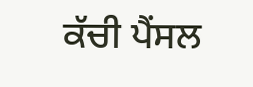ਕੱਚੀ ਪੈਂਸਲ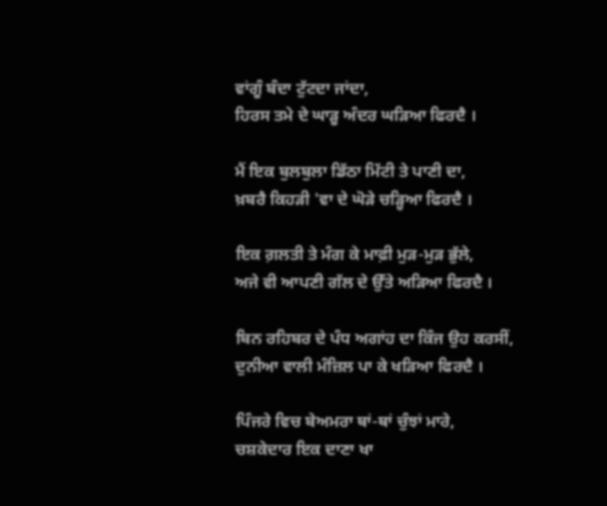ਵਾਂਗੂੰ ਬੰਦਾ ਟੁੱਟਦਾ ਜਾਂਦਾ,
ਹਿਰਸ ਤਮੇ ਦੇ ਘਾੜੂ ਅੰਦਰ ਘੜਿਆ ਫਿਰਦੈ ।

ਮੈਂ ਇਕ ਬੁਲਬੁਲਾ ਡਿੱਠਾ ਮਿੱਟੀ ਤੇ ਪਾਣੀ ਦਾ,
ਖ਼ਬਰੈ ਕਿਹੜੀ 'ਵਾ ਦੇ ਘੋੜੇ ਚੜ੍ਹਿਆ ਫਿਰਦੈ ।

ਇਕ ਗ਼ਲਤੀ ਤੇ ਮੰਗ ਕੇ ਮਾਫ਼ੀ ਮੁੜ-ਮੁੜ ਭੁੱਲੇ,
ਅਜੇ ਵੀ ਆਪਣੀ ਗੱਲ ਦੇ ਉੱਤੇ ਅੜਿਆ ਫਿਰਦੈ ।

ਬਿਨ ਰਹਿਬਰ ਦੇ ਪੰਧ ਅਗਾਂਹ ਦਾ ਕਿੰਜ ਉਹ ਕਰਸੀਂ,
ਦੁਨੀਆ ਵਾਲੀ ਮੰਜ਼ਿਲ ਪਾ ਕੇ ਖੜਿਆ ਫਿਰਦੈ ।

ਪਿੰਜਰੇ ਵਿਚ ਬੇਅਮਰਾ ਥਾਂ-ਥਾਂ ਚੁੰਝਾਂ ਮਾਰੇ,
ਚਸ਼ਕੇਦਾਰ ਇਕ ਦਾਣਾ ਖਾ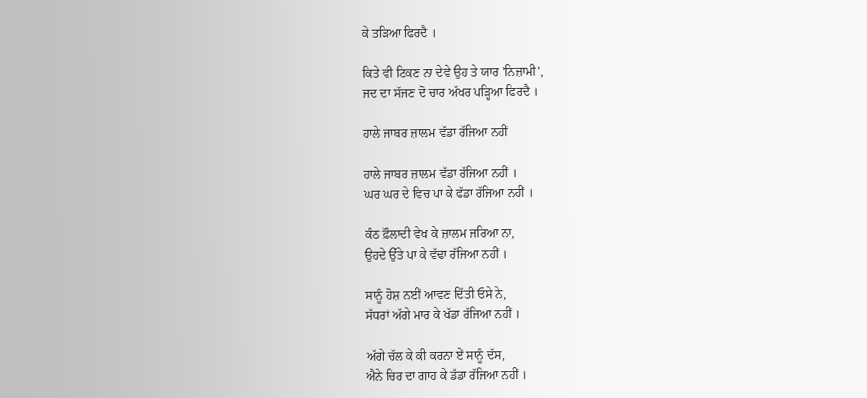ਕੇ ਤੜਿਆ ਫਿਰਦੈ ।

ਕਿਤੇ ਵੀ ਟਿਕਣ ਨਾ ਦੇਵੇ ਉਹ ਤੇ ਯਾਰ 'ਨਿਜ਼ਾਮੀ',
ਜਦ ਦਾ ਸੱਜਣ ਦੋ ਚਾਰ ਅੱਖਰ ਪੜ੍ਹਿਆ ਫਿਰਦੈ ।

ਹਾਲੇ ਜਾਬਰ ਜ਼ਾਲਮ ਵੱਡਾ ਰੱਜਿਆ ਨਹੀਂ

ਹਾਲੇ ਜਾਬਰ ਜ਼ਾਲਮ ਵੱਡਾ ਰੱਜਿਆ ਨਹੀਂ ।
ਘਰ ਘਰ ਦੇ ਵਿਚ ਪਾ ਕੇ ਫੱਡਾ ਰੱਜਿਆ ਨਹੀਂ ।

ਕੰਠ ਫ਼ੌਲਾਦੀ ਵੇਖ ਕੇ ਜ਼ਾਲਮ ਜਰਿਆ ਨਾ,
ਉਹਦੇ ਉੱਤੇ ਪਾ ਕੇ ਵੱਢਾ ਰੱਜਿਆ ਨਹੀਂ ।

ਸਾਨੂੰ ਹੋਸ਼ ਨਈਂ ਆਵਣ ਦਿੱਤੀ ਓਸੇ ਨੇ,
ਸੱਧਰਾਂ ਅੱਗੇ ਮਾਰ ਕੇ ਖੱਡਾ ਰੱਜਿਆ ਨਹੀਂ ।

ਅੱਗੇ ਚੱਲ ਕੇ ਕੀ ਕਰਨਾ ਏਂ ਸਾਨੂੰ ਦੱਸ,
ਐਨੇ ਚਿਰ ਦਾ ਗਾਹ ਕੇ ਡੱਡਾ ਰੱਜਿਆ ਨਹੀਂ ।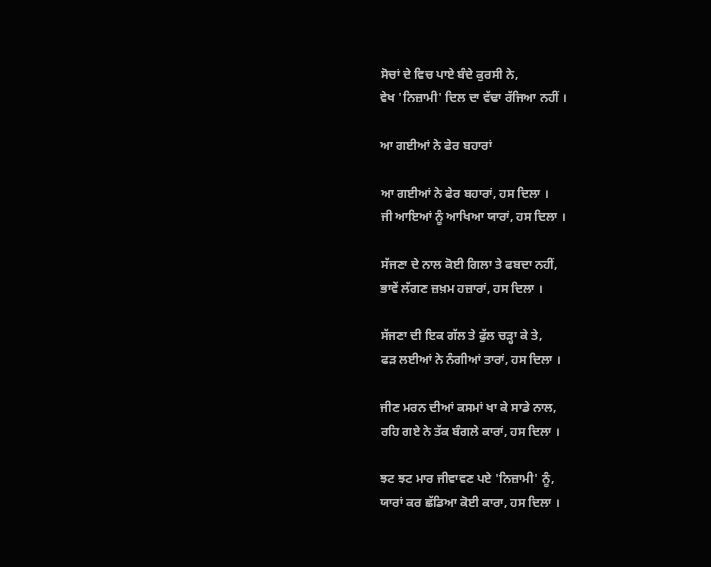ਸੋਚਾਂ ਦੇ ਵਿਚ ਪਾਏ ਬੰਦੇ ਕੁਰਸੀ ਨੇ,
ਵੇਖ 'ਨਿਜ਼ਾਮੀ' ਦਿਲ ਦਾ ਵੱਢਾ ਰੱਜਿਆ ਨਹੀਂ ।

ਆ ਗਈਆਂ ਨੇ ਫੇਰ ਬਹਾਰਾਂ

ਆ ਗਈਆਂ ਨੇ ਫੇਰ ਬਹਾਰਾਂ, ਹਸ ਦਿਲਾ ।
ਜੀ ਆਇਆਂ ਨੂੰ ਆਖਿਆ ਯਾਰਾਂ, ਹਸ ਦਿਲਾ ।

ਸੱਜਣਾ ਦੇ ਨਾਲ ਕੋਈ ਗਿਲਾ ਤੇ ਫਬਦਾ ਨਹੀਂ,
ਭਾਵੇਂ ਲੱਗਣ ਜ਼ਖ਼ਮ ਹਜ਼ਾਰਾਂ, ਹਸ ਦਿਲਾ ।

ਸੱਜਣਾ ਦੀ ਇਕ ਗੱਲ ਤੇ ਫੁੱਲ ਚੜ੍ਹਾ ਕੇ ਤੇ,
ਫੜ ਲਈਆਂ ਨੇ ਨੰਗੀਆਂ ਤਾਰਾਂ, ਹਸ ਦਿਲਾ ।

ਜੀਣ ਮਰਨ ਦੀਆਂ ਕਸਮਾਂ ਖਾ ਕੇ ਸਾਡੇ ਨਾਲ,
ਰਹਿ ਗਏ ਨੇ ਤੱਕ ਬੰਗਲੇ ਕਾਰਾਂ, ਹਸ ਦਿਲਾ ।

ਝਟ ਝਟ ਮਾਰ ਜੀਵਾਵਣ ਪਏ 'ਨਿਜ਼ਾਮੀ' ਨੂੰ,
ਯਾਰਾਂ ਕਰ ਛੱਡਿਆ ਕੋਈ ਕਾਰਾ, ਹਸ ਦਿਲਾ ।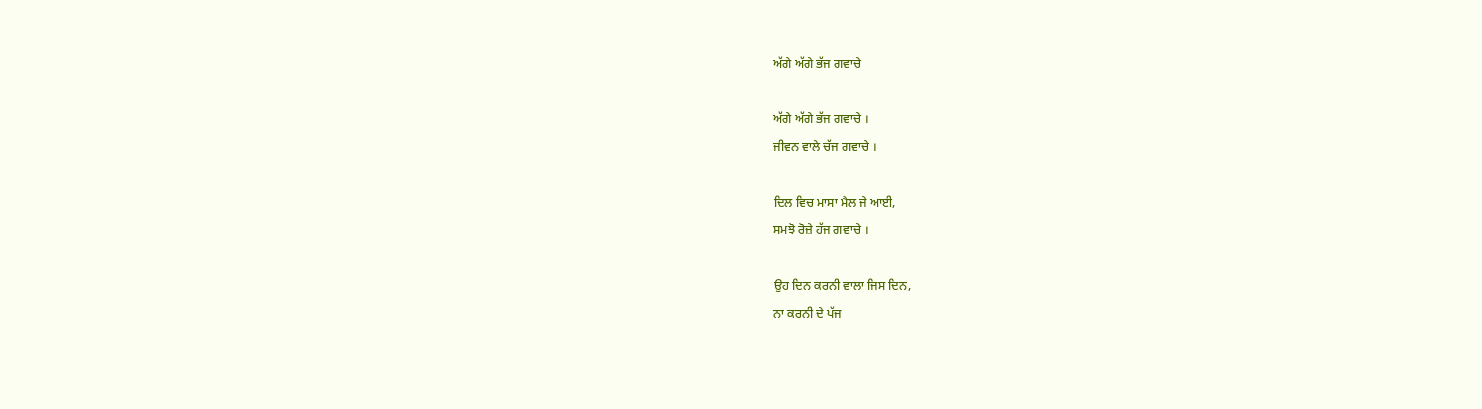ਅੱਗੇ ਅੱਗੇ ਭੱਜ ਗਵਾਚੇ

ਅੱਗੇ ਅੱਗੇ ਭੱਜ ਗਵਾਚੇ ।
ਜੀਵਨ ਵਾਲੇ ਚੱਜ ਗਵਾਚੇ ।

ਦਿਲ ਵਿਚ ਮਾਸਾ ਮੈਲ ਜੇ ਆਈ,
ਸਮਝੋ ਰੋਜ਼ੇ ਹੱਜ ਗਵਾਚੇ ।

ਉਹ ਦਿਨ ਕਰਨੀ ਵਾਲਾ ਜਿਸ ਦਿਨ,
ਨਾ ਕਰਨੀ ਦੇ ਪੱਜ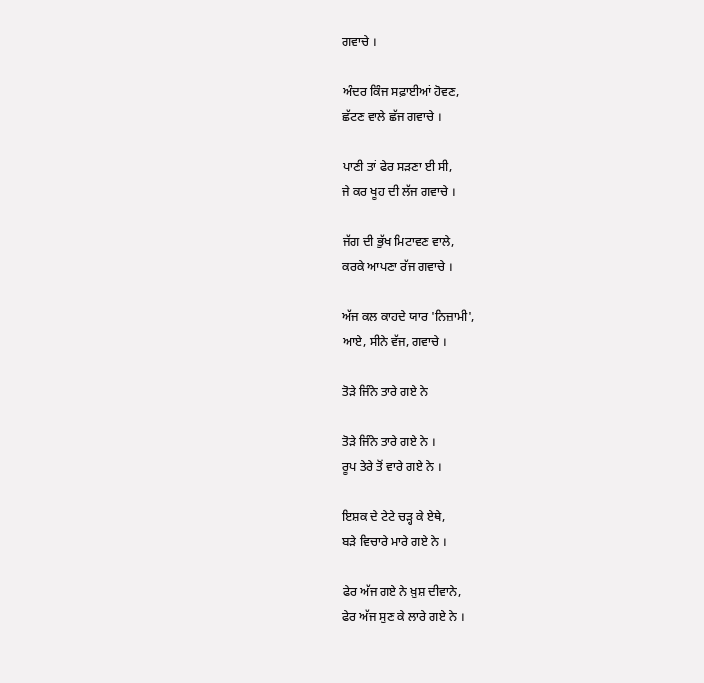ਗਵਾਚੇ ।

ਅੰਦਰ ਕਿੰਜ ਸਫ਼ਾਈਆਂ ਹੋਵਣ,
ਛੱਟਣ ਵਾਲੇ ਛੱਜ ਗਵਾਚੇ ।

ਪਾਣੀ ਤਾਂ ਫੇਰ ਸੜਣਾ ਈ ਸੀ,
ਜੇ ਕਰ ਖੂਹ ਦੀ ਲੱਜ ਗਵਾਚੇ ।

ਜੱਗ ਦੀ ਭੁੱਖ ਮਿਟਾਵਣ ਵਾਲੇ,
ਕਰਕੇ ਆਪਣਾ ਰੱਜ ਗਵਾਚੇ ।

ਅੱਜ ਕਲ ਕਾਹਦੇ ਯਾਰ 'ਨਿਜ਼ਾਮੀ',
ਆਏ, ਸੀਨੇ ਵੱਜ, ਗਵਾਚੇ ।

ਤੋੜੇ ਜਿੰਨੇ ਤਾਰੇ ਗਏ ਨੇ

ਤੋੜੇ ਜਿੰਨੇ ਤਾਰੇ ਗਏ ਨੇ ।
ਰੂਪ ਤੇਰੇ ਤੋਂ ਵਾਰੇ ਗਏ ਨੇ ।

ਇਸ਼ਕ ਦੇ ਟੇਟੇ ਚੜ੍ਹ ਕੇ ਏਥੇ,
ਬੜੇ ਵਿਚਾਰੇ ਮਾਰੇ ਗਏ ਨੇ ।

ਫੇਰ ਅੱਜ ਗਏ ਨੇ ਖ਼ੁਸ਼ ਦੀਵਾਨੇ,
ਫੇਰ ਅੱਜ ਸੁਣ ਕੇ ਲਾਰੇ ਗਏ ਨੇ ।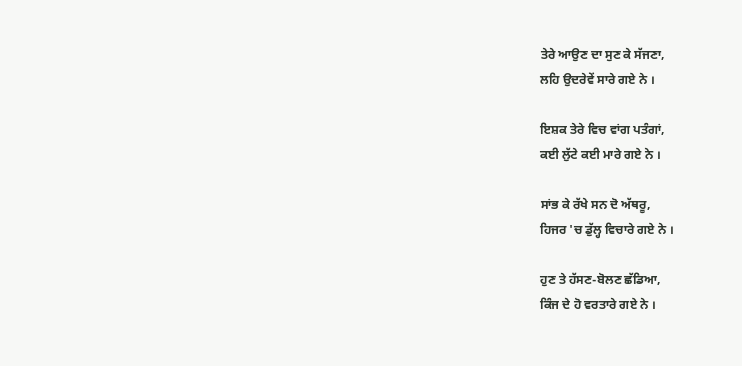ਤੇਰੇ ਆਉਣ ਦਾ ਸੁਣ ਕੇ ਸੱਜਣਾ,
ਲਹਿ ਉਦਰੇਵੇਂ ਸਾਰੇ ਗਏ ਨੇ ।

ਇਸ਼ਕ ਤੇਰੇ ਵਿਚ ਵਾਂਗ ਪਤੰਗਾਂ,
ਕਈ ਲੁੱਟੇ ਕਈ ਮਾਰੇ ਗਏ ਨੇ ।

ਸਾਂਭ ਕੇ ਰੱਖੇ ਸਨ ਦੋ ਅੱਥਰੂ,
ਹਿਜਰ 'ਚ ਡੁੱਲ੍ਹ ਵਿਚਾਰੇ ਗਏ ਨੇ ।

ਹੁਣ ਤੇ ਹੱਸਣ-ਬੋਲਣ ਛੱਡਿਆ,
ਕਿੰਜ ਦੇ ਹੋ ਵਰਤਾਰੇ ਗਏ ਨੇ ।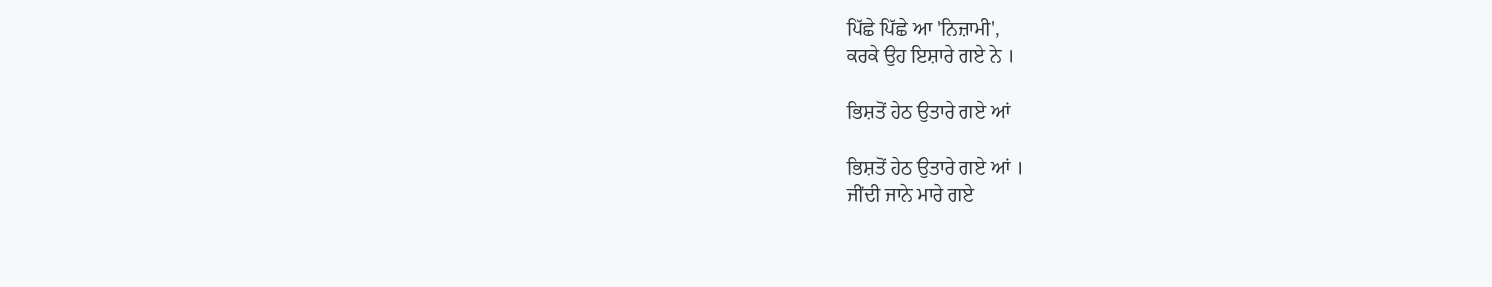ਪਿੱਛੇ ਪਿੱਛੇ ਆ 'ਨਿਜ਼ਾਮੀ',
ਕਰਕੇ ਉਹ ਇਸ਼ਾਰੇ ਗਏ ਨੇ ।

ਭਿਸ਼ਤੋਂ ਹੇਠ ਉਤਾਰੇ ਗਏ ਆਂ

ਭਿਸ਼ਤੋਂ ਹੇਠ ਉਤਾਰੇ ਗਏ ਆਂ ।
ਜੀਂਦੀ ਜਾਨੇ ਮਾਰੇ ਗਏ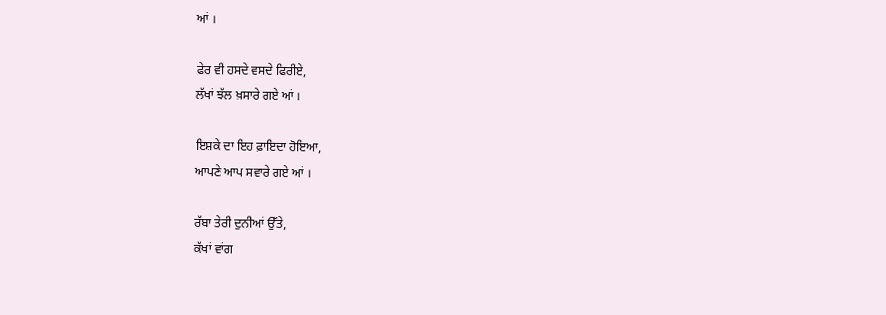ਆਂ ।

ਫੇਰ ਵੀ ਹਸਦੇ ਵਸਦੇ ਫਿਰੀਏ,
ਲੱਖਾਂ ਝੱਲ ਖ਼ਸਾਰੇ ਗਏ ਆਂ ।

ਇਸ਼ਕੇ ਦਾ ਇਹ ਫ਼ਾਇਦਾ ਹੋਇਆ,
ਆਪਣੇ ਆਪ ਸਵਾਰੇ ਗਏ ਆਂ ।

ਰੱਬਾ ਤੇਰੀ ਦੁਨੀਆਂ ਉੱਤੇ,
ਕੱਖਾਂ ਵਾਂਗ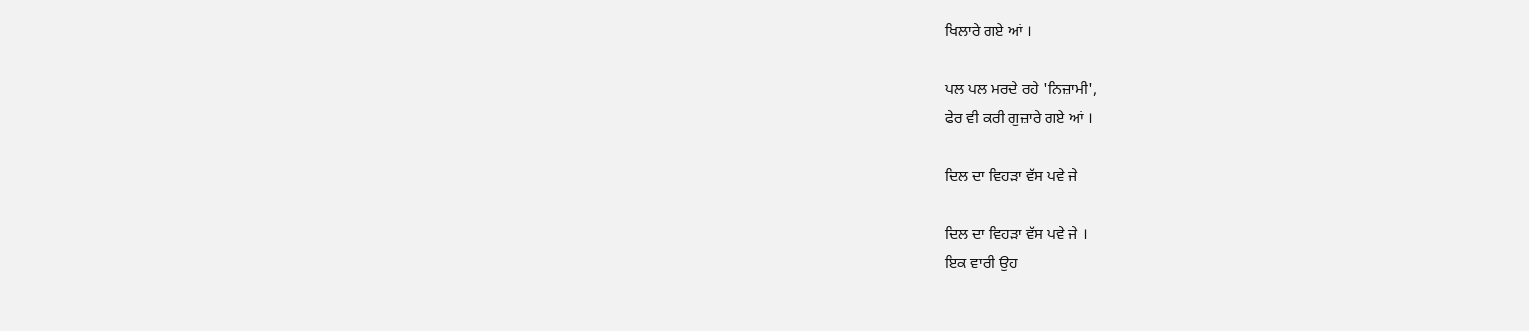ਖਿਲਾਰੇ ਗਏ ਆਂ ।

ਪਲ ਪਲ ਮਰਦੇ ਰਹੇ 'ਨਿਜ਼ਾਮੀ',
ਫੇਰ ਵੀ ਕਰੀ ਗੁਜ਼ਾਰੇ ਗਏ ਆਂ ।

ਦਿਲ ਦਾ ਵਿਹੜਾ ਵੱਸ ਪਵੇ ਜੇ

ਦਿਲ ਦਾ ਵਿਹੜਾ ਵੱਸ ਪਵੇ ਜੇ ।
ਇਕ ਵਾਰੀ ਉਹ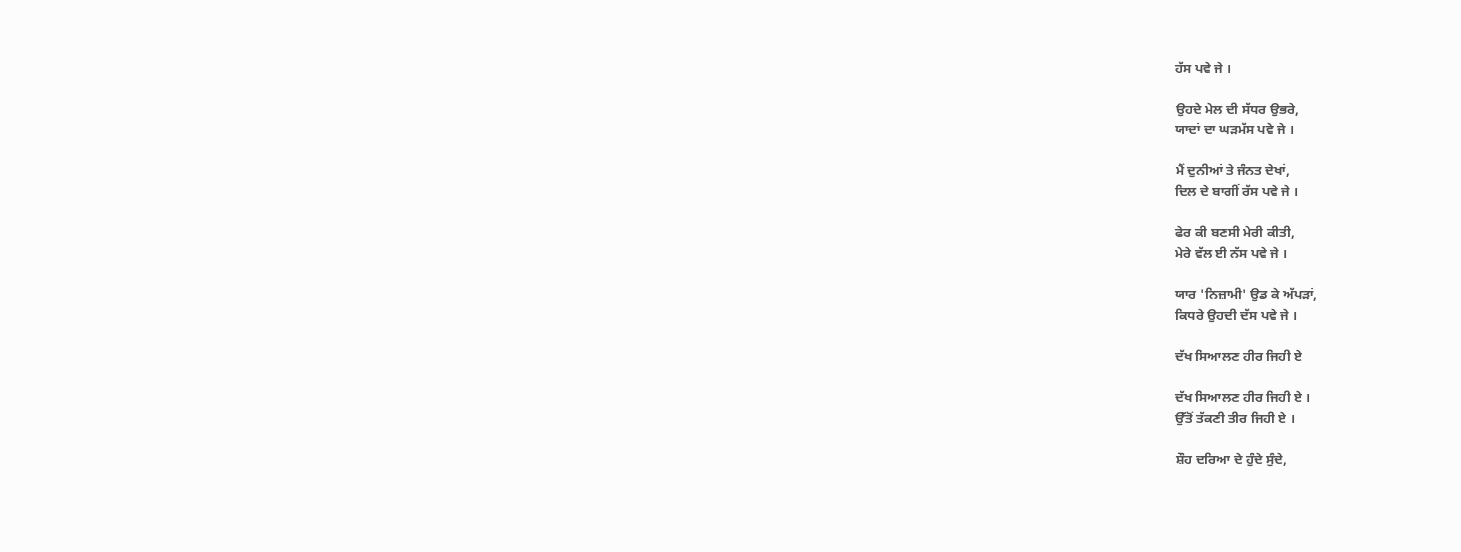ਹੱਸ ਪਵੇ ਜੇ ।

ਉਹਦੇ ਮੇਲ ਦੀ ਸੱਧਰ ਉਭਰੇ,
ਯਾਦਾਂ ਦਾ ਘੜਮੱਸ ਪਵੇ ਜੇ ।

ਮੈਂ ਦੁਨੀਆਂ ਤੇ ਜੰਨਤ ਦੇਖਾਂ,
ਦਿਲ ਦੇ ਬਾਗੀਂ ਰੱਸ ਪਵੇ ਜੇ ।

ਫੇਰ ਕੀ ਬਣਸੀ ਮੇਰੀ ਕੀਤੀ,
ਮੇਰੇ ਵੱਲ ਈ ਨੱਸ ਪਵੇ ਜੇ ।

ਯਾਰ 'ਨਿਜ਼ਾਮੀ' ਉਡ ਕੇ ਅੱਪੜਾਂ,
ਕਿਧਰੇ ਉਹਦੀ ਦੱਸ ਪਵੇ ਜੇ ।

ਦੱਖ ਸਿਆਲਣ ਹੀਰ ਜਿਹੀ ਏ

ਦੱਖ ਸਿਆਲਣ ਹੀਰ ਜਿਹੀ ਏ ।
ਉੱਤੋਂ ਤੱਕਣੀ ਤੀਰ ਜਿਹੀ ਏ ।

ਸ਼ੌਹ ਦਰਿਆ ਦੇ ਹੁੰਦੇ ਸੁੰਦੇ,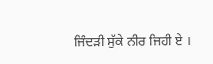ਜਿੰਦੜੀ ਸੁੱਕੇ ਨੀਰ ਜਿਹੀ ਏ ।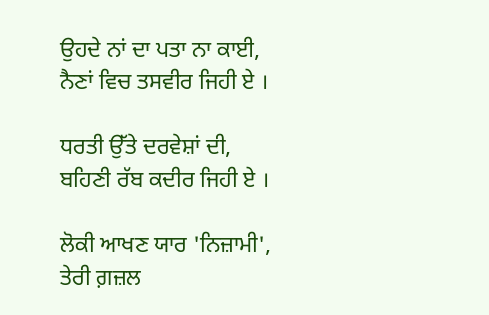ਉਹਦੇ ਨਾਂ ਦਾ ਪਤਾ ਨਾ ਕਾਈ,
ਨੈਣਾਂ ਵਿਚ ਤਸਵੀਰ ਜਿਹੀ ਏ ।

ਧਰਤੀ ਉੱਤੇ ਦਰਵੇਸ਼ਾਂ ਦੀ,
ਬਹਿਣੀ ਰੱਬ ਕਦੀਰ ਜਿਹੀ ਏ ।

ਲੋਕੀ ਆਖਣ ਯਾਰ 'ਨਿਜ਼ਾਮੀ',
ਤੇਰੀ ਗ਼ਜ਼ਲ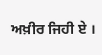ਅਖ਼ੀਰ ਜਿਹੀ ਏ ।